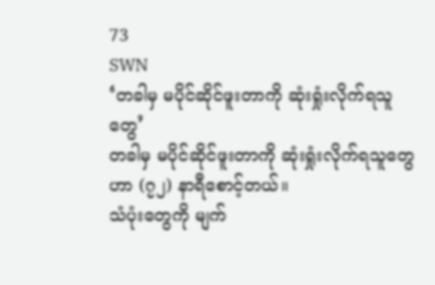73
SWN
‘တခါမှ မပိုင်ဆိုင်ဖူးတာကို ဆုံးရှုံးလိုက်ရသူတွေ’
တခါမှ မပိုင်ဆိုင်ဖူးတာကို ဆုံးရှုံးလိုက်ရသူတွေဟာ (၇၂) နာရီစောင့်တယ်။
သံပုံးတွေကို မျက်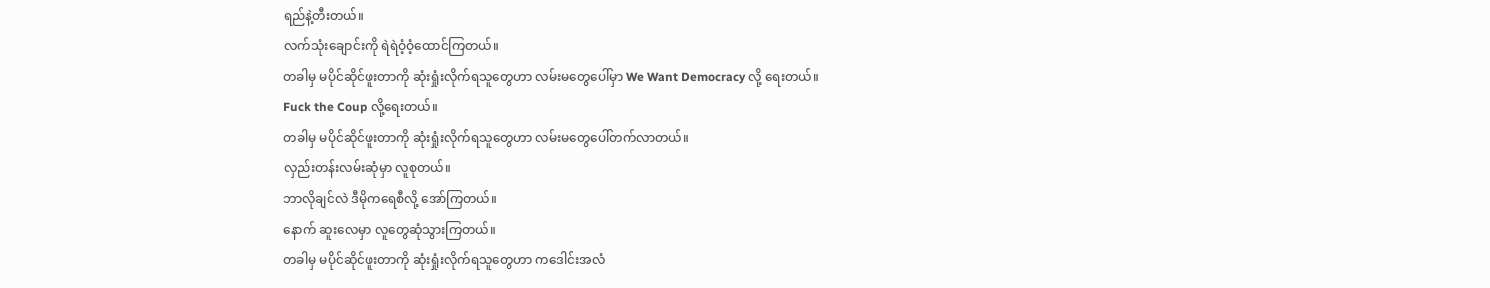ရည်နဲ့တီးတယ်။
လက်သုံးချောင်းကို ရဲရဲဝံ့ဝံ့ထောင်ကြတယ်။
တခါမှ မပိုင်ဆိုင်ဖူးတာကို ဆုံးရှုံးလိုက်ရသူတွေဟာ လမ်းမတွေပေါ်မှာ We Want Democracy လို့ ရေးတယ်။
Fuck the Coup လို့ရေးတယ်။
တခါမှ မပိုင်ဆိုင်ဖူးတာကို ဆုံးရှုံးလိုက်ရသူတွေဟာ လမ်းမတွေပေါ်တက်လာတယ်။
လှည်းတန်းလမ်းဆုံမှာ လူစုတယ်။
ဘာလိုချင်လဲ ဒီမိုကရေစီလို့ အော်ကြတယ်။
နောက် ဆူးလေမှာ လူတွေဆုံသွားကြတယ်။
တခါမှ မပိုင်ဆိုင်ဖူးတာကို ဆုံးရှုံးလိုက်ရသူတွေဟာ ကဒေါင်းအလံ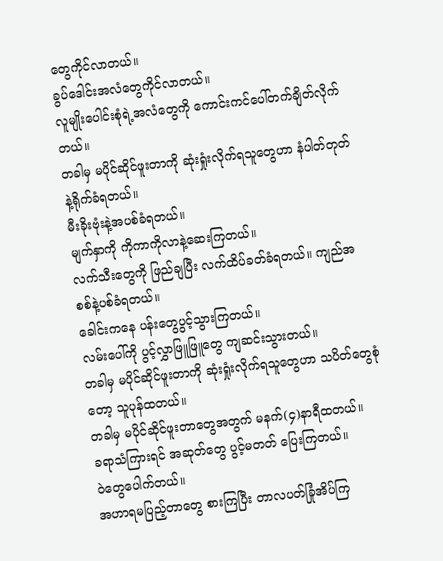တွေကိုင်လာတယ်။
ခွပ်ဒေါင်းအလံတွေကိုင်လာတယ်။
လူမျိုးပေါင်းစုံရဲ့အလံတွေကို ကောင်းကင်ပေါ်တက်ချိတ်လိုက်တယ်။
တခါမှ မပိုင်ဆိုင်ဖူးတာကို ဆုံးရှုံးလိုက်ရသူတွေဟာ နံပါတ်တုတ်နဲ့ရိုက်ခံရတယ်။
မီးခိုးဗုံးနဲ့အပစ်ခံရတယ်။
မျက်နှာကို ကိုကာကိုလာနဲ့ဆေးကြတယ်။
လက်သီးတွေကို ဖြည်ချပြီး လက်ထိပ်ခတ်ခံရတယ်။ ကျည်အစစ်နဲ့ပစ်ခံရတယ်။
ခေါင်းကနေ ပန်းတွေပွင့်သွားကြတယ်။
လမ်းပေါ်ကို ပွင့်လွှာဖြူဖြူတွေ ကျဆင်းသွားတယ်။
တခါမှ မပိုင်ဆိုင်ဖူးတာကို ဆုံးရှုံးလိုက်ရသူတွေဟာ သပိတ်တွေစုံတော့ သူပုန်ထတယ်။
တခါမှ မပိုင်ဆိုင်ဖူးတာတွေအတွက် မနက်(၄)နာရီထတယ်။
ခရာသံကြားရင် အဆုတ်တွေ ပွင့်မတတ် ပြေးကြတယ်။
ဝဲတွေပေါက်တယ်။
အဟာရမပြည့်တာတွေ စားကြပြီး တာလပတ်ခြုံအိပ်ကြ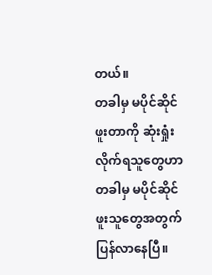တယ်။
တခါမှ မပိုင်ဆိုင်ဖူးတာကို ဆုံးရှုံးလိုက်ရသူတွေဟာ တခါမှ မပိုင်ဆိုင်ဖူးသူတွေအတွက် ပြန်လာနေပြီ။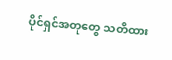ပိုင်ရှင်အတုတွေ သတိထား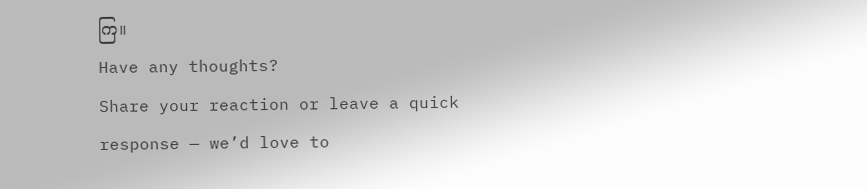ကြ။
Have any thoughts?
Share your reaction or leave a quick response — we’d love to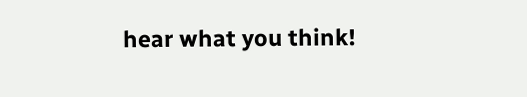hear what you think!